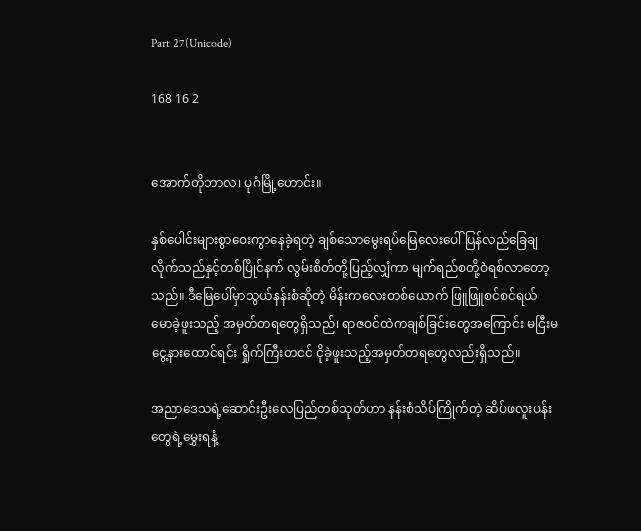Part 27(Unicode)

168 16 2


အောက်တိုဘာလ၊ ပုဂံမြို့ဟောင်း။

နှစ်ပေါင်းများစွာဝေးကွာနေခဲ့ရတဲ့ ချစ်သောမွေးရပ်မြေလေး‌ပေါ် ပြန်လည်ခြေချလိုက်သည်နှင့်တစ်ပြိုင်နက် လွမ်းစိတ်တို့ပြည့်လျှံကာ မျက်ရည်စတို့ဝဲရစ်လာတော့သည်။ ဒီမြေပေါ်မှာသွယ်နန်းစံဆိုတဲ့ မိန်းကလေးတစ်ယောက် ဖြူဖြူစင်စင်ရယ်မောခဲ့ဖူးသည့် အမှတ်တရတွေရှိသည်၊ ရာဇဝင်ထဲကချစ်ခြင်းတွေအကြောင်း မငြီးမငွေ့နားထောင်ရင်း ရှိုက်ကြီးတငင် ငိုခဲ့ဖူးသည့်အမှတ်တရတွေလည်းရှိသည်။

အညာဒေသရဲ့ဆောင်းဦးလေပြည်တစ်သုတ်ဟာ နန်းစံသိပ်ကြိုက်တဲ့ ဆိပ်ဖလူးပန်းတွေရဲ့မွှေးရနံ့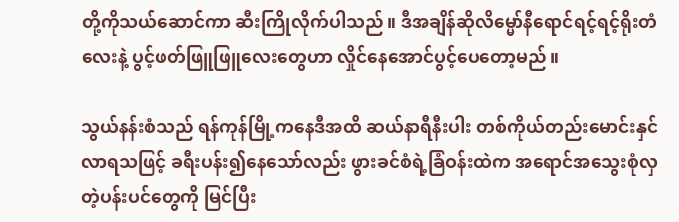တို့ကိုသယ်ဆောင်ကာ ဆီးကြိုလိုက်ပါသည်။ ဒီအချိန်ဆိုလိမ္မော်နီရောင်ရင့်ရင့်ရိုးတံလေးနဲ့ ပွင့်ဖတ်ဖြူဖြူလေးတွေဟာ လှိုင်နေအောင်ပွင့်ပေတော့မည်။

သွယ်နန်းစံသည် ရန်ကုန်မြို့ကနေဒီအထိ ဆယ်နာရီနီးပါး‌ တစ်ကိုယ်တည်းမောင်းနှင်လာရသဖြင့် ခရီးပန်း၍နေသော်လည်း ဖွားခင်စံရဲ့ခြံဝန်းထဲက အရောင်အသွေးစုံလှတဲ့ပန်းပင်တွေကို မြင်ပြီး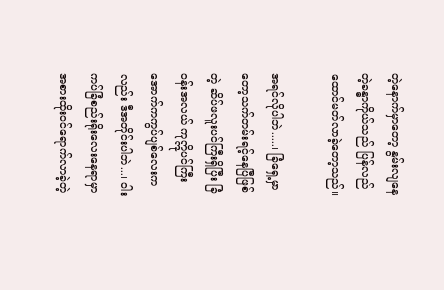တဲ့နောက်မှာတော့ နွမ်းလျနေတဲ့ခန္ဓာကိုယ်သည် ပြန်လည်ထောင်မတ်လာခဲ့တော့သည်။

အရင်လိုပါဘဲ.....၊ ခြံရှေ့မှာတော့သက်တမ်းရင့်နေပြီဖြစ်တဲ့ ဆိပ်ဖလူးပင်ကြီးရှိပြီး ခြံဝန်းအလယ် ကုဣိုပင်ကြီးအောက်ကကွပ်ပျစ်လေးကလည်း ဒီအတိုင်းပါဘဲ...၊ ဝါးကပ်ခြံစည်းရိုးလေးနေရာမှာ အစားထိုးဝင်ရောက်လာခဲ့တဲ့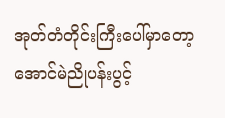အုတ်တံတိုင်းကြီးပေါ်မှာတော့ အောင်မဲညိုပန်းပွင့်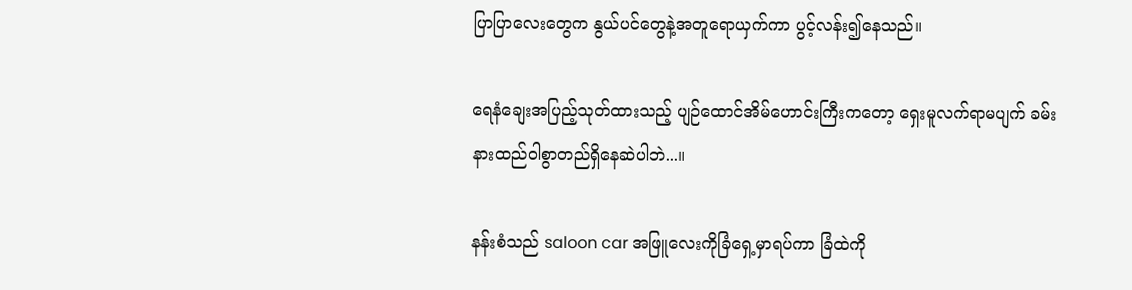ပြာပြာလေးတွေက နွယ်ပင်တွေနဲ့အတူရောယှက်ကာ ပွင့်လန်း၍နေသည်။

ရေနံချေးအပြည့်သုတ်ထားသည့် ပျဉ်ထောင်အိမ်ဟောင်းကြီးကတော့ ‌ရှေးမူလက်ရာမပျက် ခမ်းနားထည်ဝါစွာတည်ရှိနေဆဲပါဘဲ...။

နန်းစံသည် saloon car အဖြူလေးကိုခြံရှေ့မှာရပ်ကာ ခြံထဲကို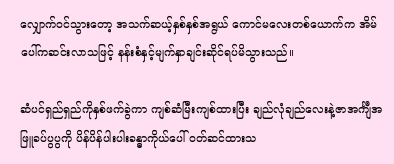လျှောက်ဝင်သွားတော့ အသက်ဆယ့်နှစ်နှစ်အရွယ် ကောင်မလေးတစ်ယောက်က အိမ်ပေါ်ကဆင်းလာသဖြင့် နန်းစံနှင့်မျက်နှာချင်းဆိုင်ရပ်မိသွားသည်။

ဆံပင်ရှည်ရှည်ကိုနှစ်ဖက်ခွဲကာ ကျစ်ဆံမြီးကျစ်ထားပြီး ချည်လုံချည်လေးနဲ့ဇာအင်္ကျီအဖြူခပ်ပွပွကို ပိန်ပိန်ပါးပါးခန္ဓာကိုယ်ပေါ် ဝတ်ဆင်ထားသ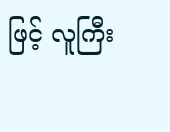ဖြင့် လူကြီး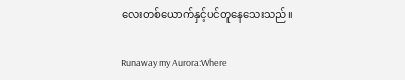လေးတစ်ယောက်နှင့်ပင်တူနေသေးသည်။

Runaway my Aurora:Where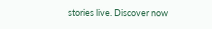stories live. Discover now